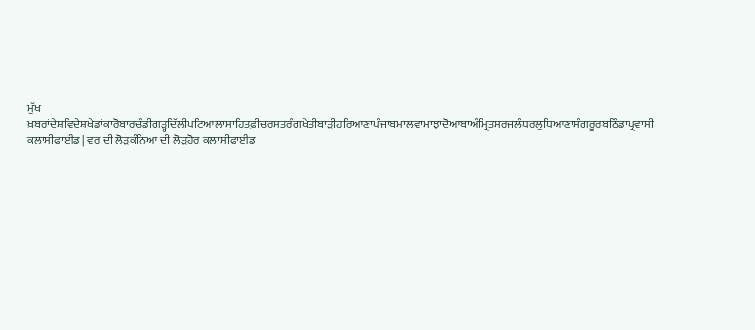ਮੁੱਖ ਖ਼ਬਰਾਂਦੇਸ਼ਵਿਦੇਸ਼ਖੇਡਾਂਕਾਰੋਬਾਰਚੰਡੀਗੜ੍ਹਦਿੱਲੀਪਟਿਆਲਾਸਾਹਿਤਫ਼ੀਚਰਸਤਰੰਗਖੇਤੀਬਾੜੀਹਰਿਆਣਾਪੰਜਾਬਮਾਲਵਾਮਾਝਾਦੋਆਬਾਅੰਮ੍ਰਿਤਸਰਜਲੰਧਰਲੁਧਿਆਣਾਸੰਗਰੂਰਬਠਿੰਡਾਪ੍ਰਵਾਸੀ
ਕਲਾਸੀਫਾਈਡ | ਵਰ ਦੀ ਲੋੜਕੰਨਿਆ ਦੀ ਲੋੜਹੋਰ ਕਲਾਸੀਫਾਈਡ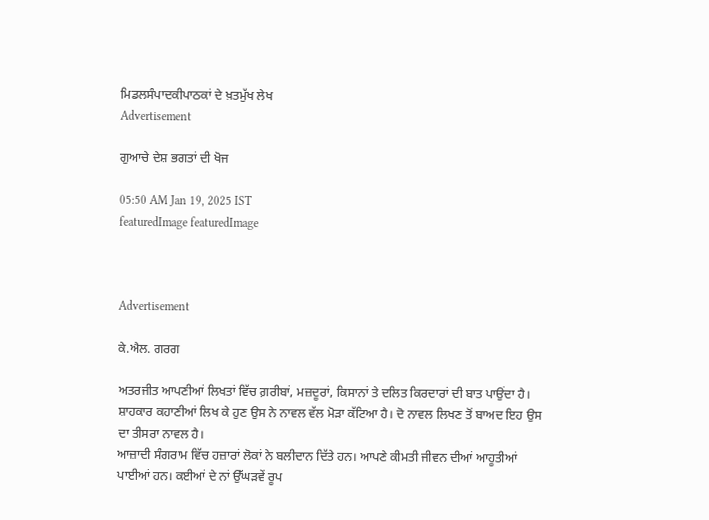ਮਿਡਲਸੰਪਾਦਕੀਪਾਠਕਾਂ ਦੇ ਖ਼ਤਮੁੱਖ ਲੇਖ
Advertisement

ਗੁਆਚੇ ਦੇਸ਼ ਭਗਤਾਂ ਦੀ ਖੋਜ

05:50 AM Jan 19, 2025 IST
featuredImage featuredImage



Advertisement

ਕੇ.ਐਲ. ਗਰਗ

ਅਤਰਜੀਤ ਆਪਣੀਆਂ ਲਿਖਤਾਂ ਵਿੱਚ ਗ਼ਰੀਬਾਂ, ਮਜ਼ਦੂਰਾਂ, ਕਿਸਾਨਾਂ ਤੇ ਦਲਿਤ ਕਿਰਦਾਰਾਂ ਦੀ ਬਾਤ ਪਾਉਂਦਾ ਹੈ। ਸ਼ਾਹਕਾਰ ਕਹਾਣੀਆਂ ਲਿਖ ਕੇ ਹੁਣ ਉਸ ਨੇ ਨਾਵਲ ਵੱਲ ਮੋੜਾ ਕੱਟਿਆ ਹੈ। ਦੋ ਨਾਵਲ ਲਿਖਣ ਤੋਂ ਬਾਅਦ ਇਹ ਉਸ ਦਾ ਤੀਸਰਾ ਨਾਵਲ ਹੈ।
ਆਜ਼ਾਦੀ ਸੰਗਰਾਮ ਵਿੱਚ ਹਜ਼ਾਰਾਂ ਲੋਕਾਂ ਨੇ ਬਲੀਦਾਨ ਦਿੱਤੇ ਹਨ। ਆਪਣੇ ਕੀਮਤੀ ਜੀਵਨ ਦੀਆਂ ਆਹੂਤੀਆਂ ਪਾਈਆਂ ਹਨ। ਕਈਆਂ ਦੇ ਨਾਂ ਉੱਘੜਵੇਂ ਰੂਪ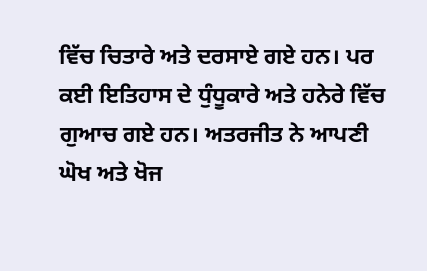ਵਿੱਚ ਚਿਤਾਰੇ ਅਤੇ ਦਰਸਾਏ ਗਏ ਹਨ। ਪਰ ਕਈ ਇਤਿਹਾਸ ਦੇ ਧੁੰਧੂਕਾਰੇ ਅਤੇ ਹਨੇਰੇ ਵਿੱਚ ਗੁਆਚ ਗਏ ਹਨ। ਅਤਰਜੀਤ ਨੇ ਆਪਣੀ ਘੋਖ ਅਤੇ ਖੋਜ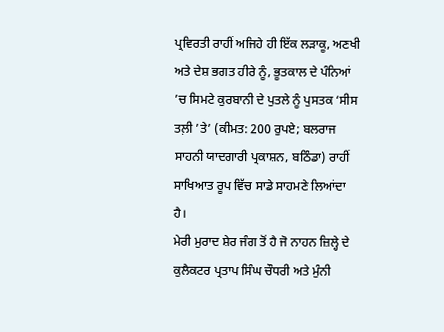ਪ੍ਰਵਿਰਤੀ ਰਾਹੀਂ ਅਜਿਹੇ ਹੀ ਇੱਕ ਲੜਾਕੂ, ਅਣਖੀ ਅਤੇ ਦੇਸ਼ ਭਗਤ ਹੀਰੇ ਨੂੰ, ਭੂਤਕਾਲ ਦੇ ਪੰਨਿਆਂ ’ਚ ਸਿਮਟੇ ਕੁਰਬਾਨੀ ਦੇ ਪੁਤਲੇ ਨੂੰ ਪੁਸਤਕ ‘ਸੀਸ ਤਲ਼ੀ ’ਤੇ’ (ਕੀਮਤ: 200 ਰੁਪਏ; ਬਲਰਾਜ ਸਾਹਨੀ ਯਾਦਗਾਰੀ ਪ੍ਰਕਾਸ਼ਨ, ਬਠਿੰਡਾ) ਰਾਹੀਂ ਸਾਖਿਆਤ ਰੂਪ ਵਿੱਚ ਸਾਡੇ ਸਾਹਮਣੇ ਲਿਆਂਦਾ ਹੈ।
ਮੇਰੀ ਮੁਰਾਦ ਸ਼ੇਰ ਜੰਗ ਤੋਂ ਹੈ ਜੋ ਨਾਹਨ ਜ਼ਿਲ੍ਹੇ ਦੇ ਕੁਲੈਕਟਰ ਪ੍ਰਤਾਪ ਸਿੰਘ ਚੌਧਰੀ ਅਤੇ ਮੁੰਨੀ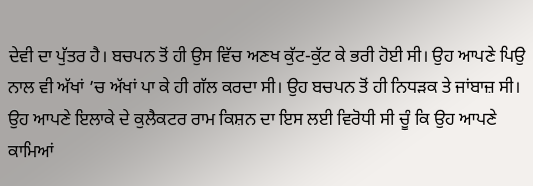ਦੇਵੀ ਦਾ ਪੁੱਤਰ ਹੈ। ਬਚਪਨ ਤੋਂ ਹੀ ਉਸ ਵਿੱਚ ਅਣਖ ਕੁੱਟ-ਕੁੱਟ ਕੇ ਭਰੀ ਹੋਈ ਸੀ। ਉਹ ਆਪਣੇ ਪਿਉ ਨਾਲ ਵੀ ਅੱਖਾਂ ’ਚ ਅੱਖਾਂ ਪਾ ਕੇ ਹੀ ਗੱਲ ਕਰਦਾ ਸੀ। ਉਹ ਬਚਪਨ ਤੋਂ ਹੀ ਨਿਧੜਕ ਤੇ ਜਾਂਬਾਜ਼ ਸੀ। ਉਹ ਆਪਣੇ ਇਲਾਕੇ ਦੇ ਕੁਲੈਕਟਰ ਰਾਮ ਕਿਸ਼ਨ ਦਾ ਇਸ ਲਈ ਵਿਰੋਧੀ ਸੀ ਚੂੰ ਕਿ ਉਹ ਆਪਣੇ ਕਾਮਿਆਂ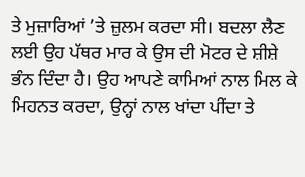ਤੇ ਮੁਜ਼ਾਰਿਆਂ ’ਤੇ ਜ਼ੁਲਮ ਕਰਦਾ ਸੀ। ਬਦਲਾ ਲੈਣ ਲਈ ਉਹ ਪੱਥਰ ਮਾਰ ਕੇ ਉਸ ਦੀ ਮੋਟਰ ਦੇ ਸ਼ੀਸ਼ੇ ਭੰਨ ਦਿੰਦਾ ਹੈ। ਉਹ ਆਪਣੇ ਕਾਮਿਆਂ ਨਾਲ ਮਿਲ ਕੇ ਮਿਹਨਤ ਕਰਦਾ, ਉਨ੍ਹਾਂ ਨਾਲ ਖਾਂਦਾ ਪੀਂਦਾ ਤੇ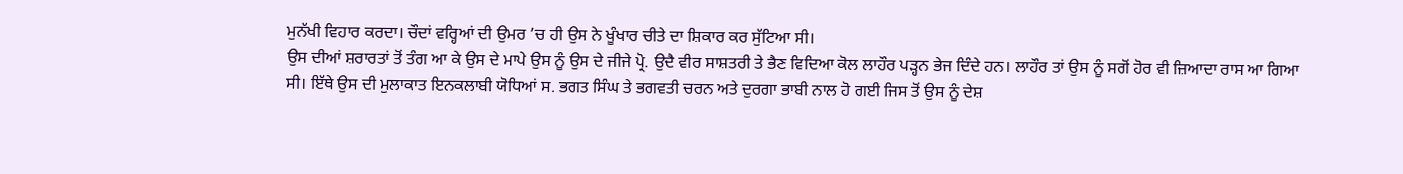ਮੁਨੱਖੀ ਵਿਹਾਰ ਕਰਦਾ। ਚੌਦਾਂ ਵਰ੍ਹਿਆਂ ਦੀ ਉਮਰ ’ਚ ਹੀ ਉਸ ਨੇ ਖੂੰਖਾਰ ਚੀਤੇ ਦਾ ਸ਼ਿਕਾਰ ਕਰ ਸੁੱਟਿਆ ਸੀ।
ਉਸ ਦੀਆਂ ਸ਼ਰਾਰਤਾਂ ਤੋਂ ਤੰਗ ਆ ਕੇ ਉਸ ਦੇ ਮਾਪੇ ਉਸ ਨੂੰ ਉਸ ਦੇ ਜੀਜੇ ਪ੍ਰੋ. ਉਦੈ ਵੀਰ ਸਾਸ਼ਤਰੀ ਤੇ ਭੈਣ ਵਿਦਿਆ ਕੋਲ ਲਾਹੌਰ ਪੜ੍ਹਨ ਭੇਜ ਦਿੰਦੇ ਹਨ। ਲਾਹੌਰ ਤਾਂ ਉਸ ਨੂੰ ਸਗੋਂ ਹੋਰ ਵੀ ਜ਼ਿਆਦਾ ਰਾਸ ਆ ਗਿਆ ਸੀ। ਇੱਥੇ ਉਸ ਦੀ ਮੁਲਾਕਾਤ ਇਨਕਲਾਬੀ ਯੋਧਿਆਂ ਸ. ਭਗਤ ਸਿੰਘ ਤੇ ਭਗਵਤੀ ਚਰਨ ਅਤੇ ਦੁਰਗਾ ਭਾਬੀ ਨਾਲ ਹੋ ਗਈ ਜਿਸ ਤੋਂ ਉਸ ਨੂੰ ਦੇਸ਼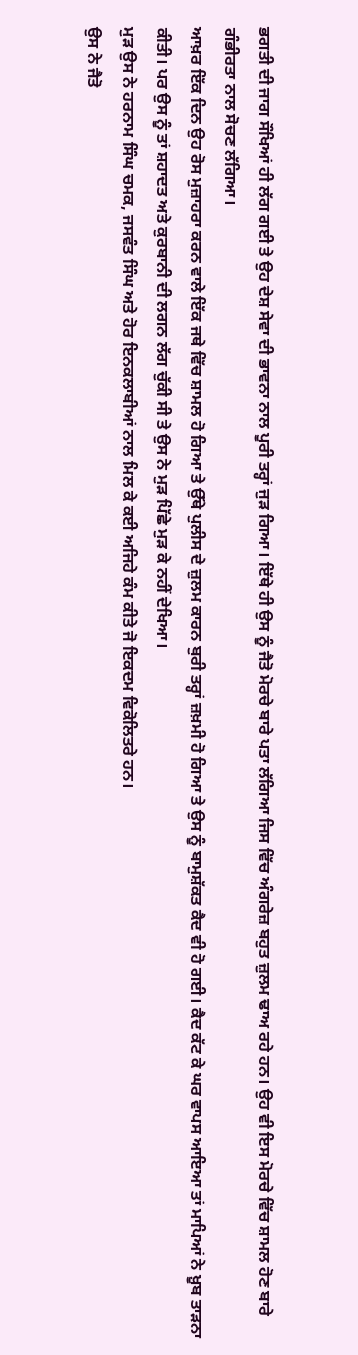ਭਗਤੀ ਦੀ ਜਾਗ ਸੌਖਿਆਂ ਹੀ ਲੱਗ ਗਈ ਤੇ ਉਹ ਦੇਸ਼ ਸੇਵਾ ਦੀ ਭਾਵਨਾ ਨਾਲ ਪੂਰੀ ਤਰ੍ਹਾਂ ਜੁੜ ਗਿਆ। ਇੱਥੇ ਹੀ ਉਸ ਨੂੰ ਜੈਤੋ ਮੋਰਚੇ ਬਾਰੇ ਪਤਾ ਲੱਗਿਆ ਜਿਸ ਵਿੱਚ ਅੰਗਰੇਜ਼ ਬਹੁਤ ਜ਼ੁਲਮ ਢਾਅ ਰਹੇ ਹਨ। ਉਹ ਵੀ ਇਸ ਮੋਰਚੇ ਵਿੱਚ ਸ਼ਾਮਲ ਹੋਣ ਬਾਰੇ ਗੰਭੀਰਤਾ ਨਾਲ ਸੋਚਣ ਲੱਗਿਆ।
ਆਖ਼ਰ ਇੱਕ ਦਿਨ ਉਹ ਰੋਸ ਮੁਜ਼ਾਹਰਾ ਕਰਨ ਵਾਲੇ ਇੱਕ ਜਥੇ ਵਿੱਚ ਸ਼ਾਮਲ ਹੋ ਗਿਆ ਤੇ ਉੱਥੇ ਪੁਲੀਸ ਦੇ ਜ਼ੁਲਮ ਕਾਰਨ ਬੁਰੀ ਤਰ੍ਹਾਂ ਜ਼ਖ਼ਮੀ ਹੋ ਗਿਆ ਤੇ ਉਸ ਨੂੰ ਬਾਮੁਸ਼ੱਕਤ ਕੈਦ ਵੀ ਹੋ ਗਈ। ਕੈਦ ਕੱਟ ਕੇ ਘਰ ਵਾਪਸ ਆਇਆ ਤਾਂ ਮਾਪਿਆਂ ਨੇ ਖ਼ੂਬ ਤਾੜਨਾ ਕੀਤੀ। ਪਰ ਉਸ ਨੂੰ ਤਾਂ ਸ਼ਹਾਦਤ ਅਤੇ ਕੁਰਬਾਨੀ ਦੀ ਲਗਨ ਲੱਗ ਚੁੱਕੀ ਸੀ ਤੇ ਉਸ ਨੇ ਮੁੜ ਪਿੱਛੇ ਮੁੜ ਕੇ ਨਹੀਂ ਦੇਖਿਆ।
ਮੁੜ ਉਸ ਨੇ ਹਰਨਾਮ ਸਿੰਘ ਚਮਕ, ਜਸਵੰਤ ਸਿੰਘ ਅਤੇ ਹੋਰ ਇਨਕਲਾਬੀਆਂ ਨਾਲ ਮਿਲ ਕੇ ਕਈ ਅਜਿਹੇ ਕੰਮ ਕੀਤੇ ਜੋ ਇਕਦਮ ਵਿਕੋਲਿਤਰੇ ਹਨ।
ਉਸ ਨੇ ਜੈਤੋ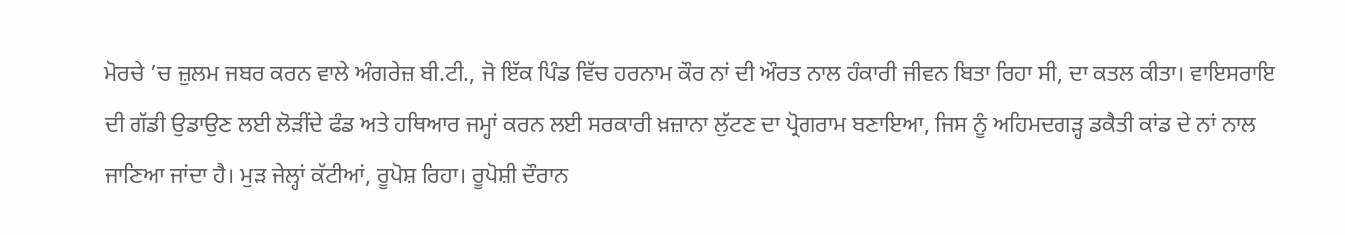ਮੋਰਚੇ ’ਚ ਜ਼ੁਲਮ ਜਬਰ ਕਰਨ ਵਾਲੇ ਅੰਗਰੇਜ਼ ਬੀ.ਟੀ., ਜੋ ਇੱਕ ਪਿੰਡ ਵਿੱਚ ਹਰਨਾਮ ਕੌਰ ਨਾਂ ਦੀ ਔਰਤ ਨਾਲ ਹੰਕਾਰੀ ਜੀਵਨ ਬਿਤਾ ਰਿਹਾ ਸੀ, ਦਾ ਕਤਲ ਕੀਤਾ। ਵਾਇਸਰਾਇ ਦੀ ਗੱਡੀ ਉਡਾਉਣ ਲਈ ਲੋੜੀਂਦੇ ਫੰਡ ਅਤੇ ਹਥਿਆਰ ਜਮ੍ਹਾਂ ਕਰਨ ਲਈ ਸਰਕਾਰੀ ਖ਼ਜ਼ਾਨਾ ਲੁੱਟਣ ਦਾ ਪ੍ਰੋਗਰਾਮ ਬਣਾਇਆ, ਜਿਸ ਨੂੰ ਅਹਿਮਦਗੜ੍ਹ ਡਕੈਤੀ ਕਾਂਡ ਦੇ ਨਾਂ ਨਾਲ ਜਾਣਿਆ ਜਾਂਦਾ ਹੈ। ਮੁੜ ਜੇਲ੍ਹਾਂ ਕੱਟੀਆਂ, ਰੂਪੋਸ਼ ਰਿਹਾ। ਰੂਪੋਸ਼ੀ ਦੌਰਾਨ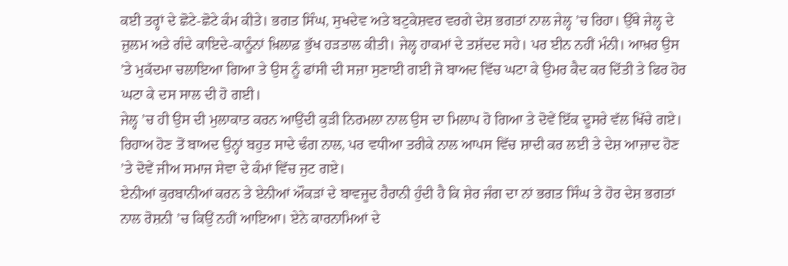ਕਈ ਤਰ੍ਹਾਂ ਦੇ ਛੋਟੇ-ਛੋਟੇ ਕੰਮ ਕੀਤੇ। ਭਗਤ ਸਿੰਘ, ਸੁਖਦੇਵ ਅਤੇ ਬਟੁਕੇਸ਼ਵਰ ਵਰਗੇ ਦੇਸ਼ ਭਗਤਾਂ ਨਾਲ ਜੇਲ੍ਹ ’ਚ ਰਿਹਾ। ਉੱਥੇ ਜੇਲ੍ਹ ਦੇ ਜ਼ੁਲਮ ਅਤੇ ਗੰਦੇ ਕਾਇਦੇ-ਕਾਨੂੰਨਾਂ ਖ਼ਿਲਾਫ਼ ਭੁੱਖ ਹੜਤਾਲ ਕੀਤੀ। ਜੇਲ੍ਹ ਹਾਕਮਾਂ ਦੇ ਤਸ਼ੱਦਦ ਸਹੇ। ਪਰ ਈਨ ਨਹੀਂ ਮੰਨੀ। ਆਖ਼ਰ ਉਸ ’ਤੇ ਮੁਕੱਦਮਾ ਚਲਾਇਆ ਗਿਆ ਤੇ ਉਸ ਨੂੰ ਫਾਂਸੀ ਦੀ ਸਜ਼ਾ ਸੁਣਾਈ ਗਈ ਜੋ ਬਾਅਦ ਵਿੱਚ ਘਟਾ ਕੇ ਉਮਰ ਕੈਦ ਕਰ ਦਿੱਤੀ ਤੇ ਫਿਰ ਹੋਰ ਘਟਾ ਕੇ ਦਸ ਸਾਲ ਦੀ ਹੋ ਗਈ।
ਜੇਲ੍ਹ ’ਚ ਹੀ ਉਸ ਦੀ ਮੁਲਾਕਾਤ ਕਰਨ ਆਉਂਦੀ ਕੁੜੀ ਨਿਰਮਲਾ ਨਾਲ ਉਸ ਦਾ ਮਿਲਾਪ ਹੋ ਗਿਆ ਤੇ ਦੋਵੇਂ ਇੱਕ ਦੂਸਰੇ ਵੱਲ ਖਿੱਚੇ ਗਏ। ਰਿਹਾਅ ਹੋਣ ਤੋਂ ਬਾਅਦ ਉਨ੍ਹਾਂ ਬਹੁਤ ਸਾਦੇ ਢੰਗ ਨਾਲ, ਪਰ ਵਧੀਆ ਤਰੀਕੇ ਨਾਲ ਆਪਸ ਵਿੱਚ ਸ਼ਾਦੀ ਕਰ ਲਈ ਤੇ ਦੇਸ਼ ਆਜ਼ਾਦ ਹੋਣ ’ਤੇ ਦੋਵੇਂ ਜੀਅ ਸਮਾਜ ਸੇਵਾ ਦੇ ਕੰਮਾਂ ਵਿੱਚ ਜੁਟ ਗਏ।
ਏਨੀਆਂ ਕੁਰਬਾਨੀਆਂ ਕਰਨ ਤੇ ਏਨੀਆਂ ਔਕੜਾਂ ਦੇ ਬਾਵਜੂਦ ਹੈਰਾਨੀ ਹੁੰਦੀ ਹੈ ਕਿ ਸ਼ੇਰ ਜੰਗ ਦਾ ਨਾਂ ਭਗਤ ਸਿੰਘ ਤੇ ਹੋਰ ਦੇਸ਼ ਭਗਤਾਂ ਨਾਲ ਰੋਸ਼ਨੀ ’ਚ ਕਿਉਂ ਨਹੀਂ ਆਇਆ। ਏਨੇ ਕਾਰਨਾਮਿਆਂ ਦੇ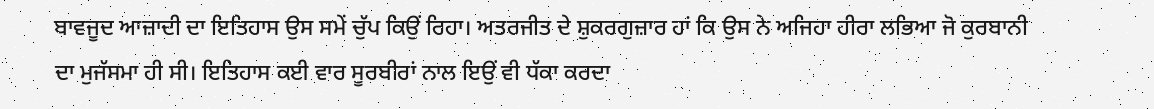ਬਾਵਜੂਦ ਆਜ਼ਾਦੀ ਦਾ ਇਤਿਹਾਸ ਉਸ ਸਮੇਂ ਚੁੱਪ ਕਿਉਂ ਰਿਹਾ। ਅਤਰਜੀਤ ਦੇ ਸ਼ੁਕਰਗੁਜ਼ਾਰ ਹਾਂ ਕਿ ਉਸ ਨੇ ਅਜਿਹਾ ਹੀਰਾ ਲਭਿਆ ਜੋ ਕੁਰਬਾਨੀ ਦਾ ਮੁਜੱਸਮਾ ਹੀ ਸੀ। ਇਤਿਹਾਸ ਕਈ ਵਾਰ ਸੂਰਬੀਰਾਂ ਨਾਲ ਇਉਂ ਵੀ ਧੱਕਾ ਕਰਦਾ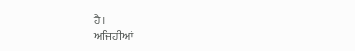ਹੈ।
ਅਜਿਹੀਆਂ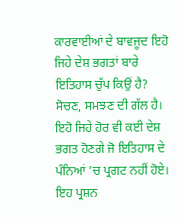ਕਾਰਵਾਈਆਂ ਦੇ ਬਾਵਜੂਦ ਇਹੋ ਜਿਹੇ ਦੇਸ਼ ਭਗਤਾਂ ਬਾਰੇ ਇਤਿਹਾਸ ਚੁੱਪ ਕਿਉਂ ਹੈ? ਸੋਚਣ, ਸਮਝਣ ਦੀ ਗੱਲ ਹੈ। ਇਹੋ ਜਿਹੇ ਹੋਰ ਵੀ ਕਈ ਦੇਸ਼ ਭਗਤ ਹੋਣਗੇ ਜੋ ਇਤਿਹਾਸ ਦੇ ਪੰਨਿਆਂ ’ਚ ਪ੍ਰਗਟ ਨਹੀਂ ਹੋਏ। ਇਹ ਪ੍ਰਸ਼ਨ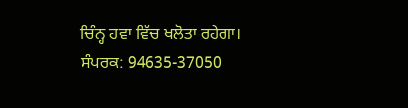ਚਿੰਨ੍ਹ ਹਵਾ ਵਿੱਚ ਖਲੋਤਾ ਰਹੇਗਾ।
ਸੰਪਰਕ: 94635-37050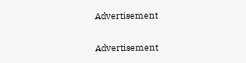Advertisement

Advertisement